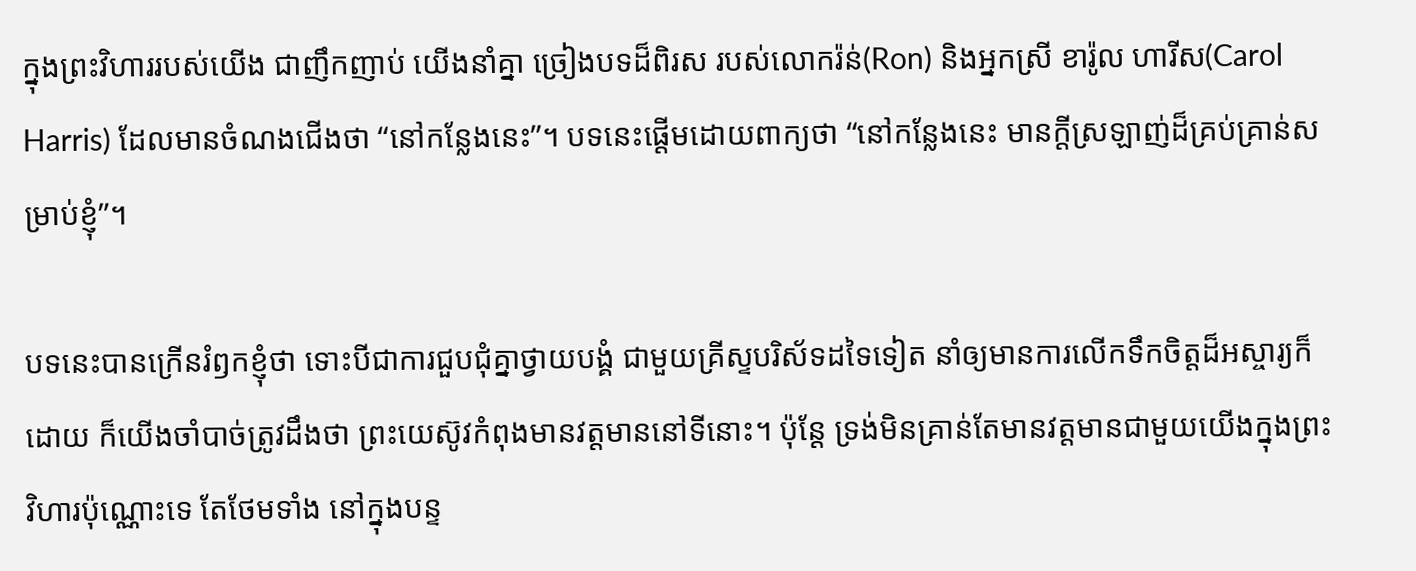ក្នុងព្រះវិហាររបស់យើង ជាញឹកញាប់ យើងនាំគ្នា ច្រៀងបទដ៏ពិរស របស់លោករ៉ន់(Ron) និងអ្នកស្រី ខារ៉ូល ហារីស(Carol Harris) ដែលមានចំណងជើងថា “នៅកន្លែងនេះ”។ បទនេះផ្តើមដោយពាក្យថា “នៅកន្លែងនេះ មានក្តីស្រឡាញ់ដ៏គ្រប់គ្រាន់សម្រាប់ខ្ញុំ”។

បទនេះបានក្រើនរំឭកខ្ញុំថា ទោះបីជាការជួបជុំគ្នាថ្វាយបង្គំ ជាមួយគ្រីស្ទបរិស័ទដទៃទៀត នាំឲ្យមានការលើកទឹកចិត្តដ៏អស្ចារ្យក៏ដោយ ក៏យើងចាំបាច់ត្រូវដឹងថា ព្រះយេស៊ូវកំពុងមានវត្តមាននៅទីនោះ។ ប៉ុន្តែ ទ្រង់មិនគ្រាន់តែមានវត្តមានជាមួយយើងក្នុងព្រះវិហារប៉ុណ្ណោះទេ តែថែមទាំង នៅក្នុងបន្ទ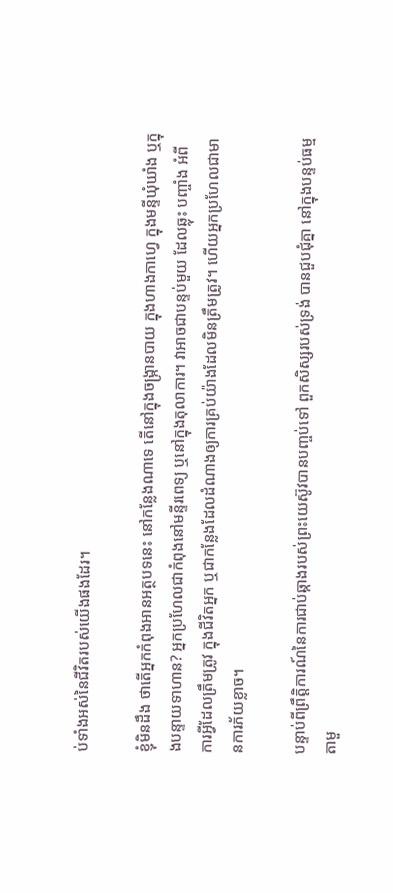ប់ទាំងអស់នៃជីវិតរបស់យើងផងដែរ។

ខ្ញុំមិនដឹង ថាតើអ្នកកំពុងអានអត្ថបទនេះ នៅកន្លែងណាទេ តើនៅក្នុងចង្រ្កានបាយ ក្នុងហាងកាហ្វេ ក្នុងមន្ទីឃុំឃាំង ឬក្នុងបន្ទាយទាហាន? អ្នកប្រហែលជាកំពុងនៅមន្ទីរពេទ្យ ឬនៅក្នុងតុលាការ។ វាអាចជាបន្ទប់មួយ ដែលឆ្លុះ បញ្ចាំង អំពីការអ្វីដែលត្រឹមត្រូវ ក្នុងជីវិតអ្នក ឬជាកន្លែងដែលដំណាងឲ្យការគ្រប់យ៉ាងដែលមិនត្រឹមត្រូវ។ ហើយអ្នកប្រហែលជាមានការភ័យខ្លាច។

បន្ទាប់ពីព្រឹត្តិការណ៍នៃការជាប់ឆ្កាងរបស់ព្រះយេស៊ូវបានបញ្ចប់ទៅ ពួកសិស្សរបស់ទ្រង់ បានជួបជុំគ្នា នៅក្នុងបន្ទប់ធម្មតាមួ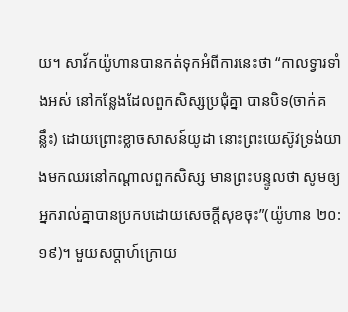យ។ សាវ័កយ៉ូហានបានកត់ទុកអំពីការនេះថា “កាលទ្វារទាំងអស់ នៅកន្លែងដែលពួកសិស្សប្រជុំគ្នា បានបិទ(ចាក់គន្លឹះ) ដោយព្រោះខ្លាចសាសន៍យូដា នោះព្រះយេស៊ូវទ្រង់យាងមកឈរនៅកណ្តាលពួកសិស្ស មានព្រះបន្ទូលថា សូមឲ្យអ្នករាល់គ្នាបានប្រកបដោយសេចក្តីសុខចុះ”(យ៉ូហាន ២០:១៩)។ មួយសប្តាហ៍ក្រោយ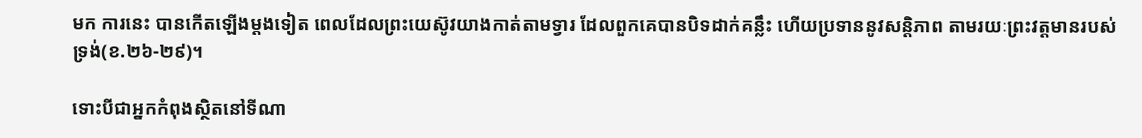មក ការនេះ បានកើតឡើងម្តងទៀត ពេលដែលព្រះយេស៊ូវយាងកាត់តាមទ្វារ ដែលពួកគេបានបិទដាក់គន្លឹះ ហើយប្រទាននូវសន្តិភាព តាមរយៈព្រះវត្តមានរបស់ទ្រង់(ខ.២៦-២៩)។

ទោះបីជាអ្នកកំពុងស្ថិតនៅទីណា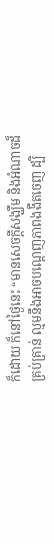ក៏ដោយ ក៏នៅថ្ងៃនេះ “មានសេចក្តីសង្ឃឹម និងអំណាចដ៏គ្រប់គ្រាន់ ល្មមនឹងអាចបណ្តេញភាពងងឹតចេញ ដ្បិ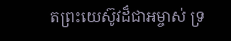តព្រះយេស៊ូវដ៏ជាអម្ចាស់ ទ្រ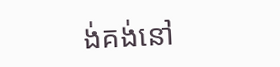ង់គង់នៅ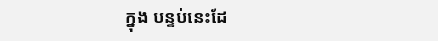ក្នុង បន្ទប់នេះដែ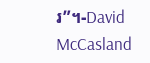រ”។-David McCasland